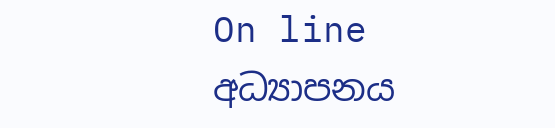On line අධ්‍යාපනය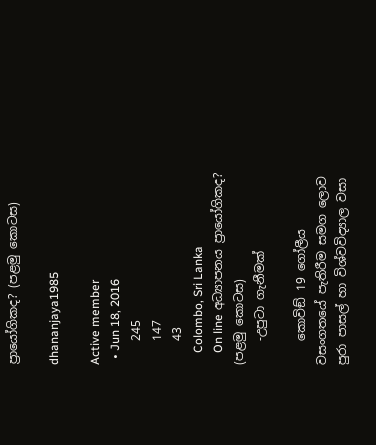ප්‍රායෝගිකද? (පළමු කොටස)

dhananjaya1985

Active member
  • Jun 18, 2016
    245
    147
    43
    Colombo, Sri Lanka
    On line අධ්‍යාපනය ප්‍රායෝගිකද? (පළමු කොටස)
    -උපුටා ගැනීමක්

    කොවිඞ් 19 ගෝලීය වසංගතයේ පැතිරීම සමග ලොව පුරා පාසල් හා විශ්වවිද්‍යාල වසා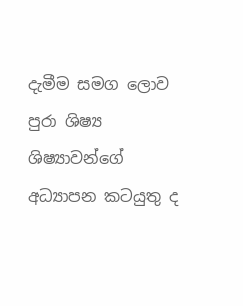දැමීම සමග ලොව පුරා ශිෂ්‍ය ශිෂ්‍යාවන්ගේ අධ්‍යාපන කටයුතු ද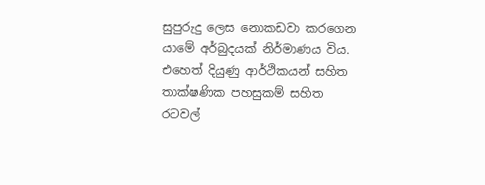සුපුරුදු ලෙස නොකඩවා කරගෙන යාමේ අර්බුදයක් නිර්මාණය විය. එහෙත් දියුණු ආර්ථිකයන් සහිත තාක්ෂණික පහසුකම් සහිත රටවල්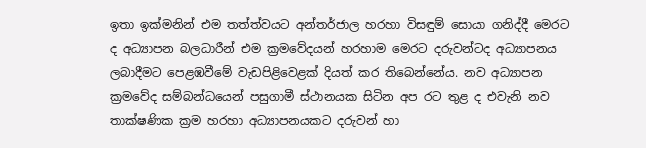ඉතා ඉක්මනින් එම තත්ත්වයට අන්තර්ජාල හරහා විසඳුම් සොයා ගනිද්දී මෙරට ද අධ්‍යාපන බලධාරීන් එම ක්‍රමවේදයන් හරහාම මෙරට දරුවන්ටද අධ්‍යාපනය ලබාදීමට පෙළඹවීමේ වැඩපිළිවෙළක් දියත් කර තිබෙන්නේය. නව අධ්‍යාපන ක්‍රමවේද සම්බන්ධයෙන් පසුගාමී ස්ථානයක සිටින අප රට තුළ ද එවැනි නව තාක්ෂණික ක්‍රම හරහා අධ්‍යාපනයකට දරුවන් හා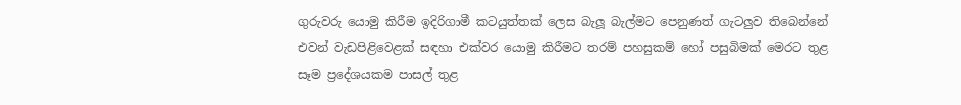ගුරුවරු යොමු කිරීම ඉදිරිගාමී කටයුත්තක් ලෙස බැලූ බැල්මට පෙනුණත් ගැටලුව තිබෙන්නේ එවන් වැඩපිළිවෙළක් සඳහා එක්වර යොමු කිරීමට තරම් පහසුකම් හෝ පසුබිමක් මෙරට තුළ සෑම ප්‍රදේශයකම පාසල් තුළ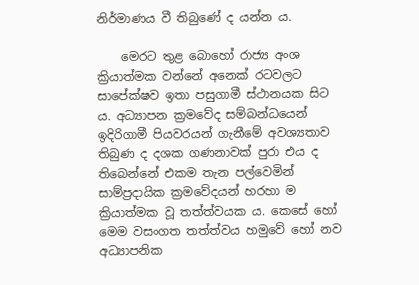නිර්මාණය වී තිබුණේ ද යන්න ය.

    මෙරට තුළ බොහෝ රාජ්‍ය අංශ ක්‍රියාත්මක වන්නේ අනෙක් රටවලට සාපේක්ෂව ඉතා පසුගාමී ස්ථානයක සිට ය. අධ්‍යාපන ක්‍රමවේද සම්බන්ධයෙන් ඉදිරිගාමී පියවරයන් ගැනීමේ අවශ්‍යතාව තිබුණ ද දශක ගණනාවක් පුරා එය ද තිබෙන්නේ එකම තැන පල්වෙමින් සාම්ප්‍රදායික ක්‍රමවේදයන් හරහා ම ක්‍රියාත්මක වූ තත්ත්වයක ය. කෙසේ හෝ මෙම වසංගත තත්ත්වය හමුවේ හෝ නව අධ්‍යාපනික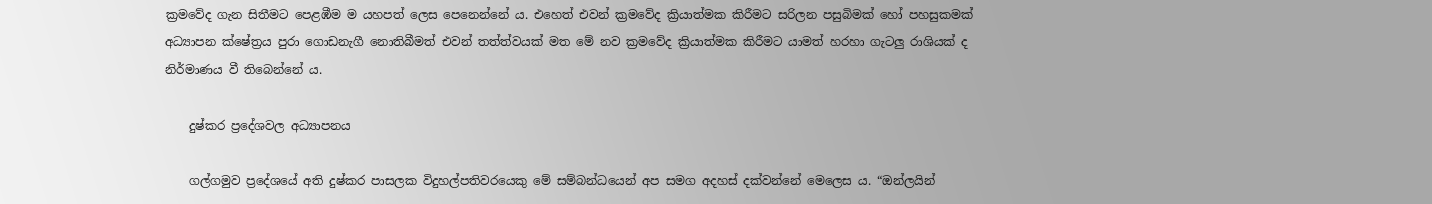ක්‍රමවේද ගැන සිතීමට පෙළඹීම ම යහපත් ලෙස පෙනෙන්නේ ය. එහෙත් එවන් ක්‍රමවේද ක්‍රියාත්මක කිරීමට සරිලන පසුබිමක් හෝ පහසුකමක් අධ්‍යාපන ක්ෂේත්‍රය පුරා ගොඩනැගී නොතිබීමත් එවන් තත්ත්වයක් මත මේ නව ක්‍රමවේද ක්‍රියාත්මක කිරීමට යාමත් හරහා ගැටලු රාශියක් ද නිර්මාණය වී තිබෙන්නේ ය.

    දුෂ්කර ප්‍රදේශවල අධ්‍යාපනය

    ගල්ගමුව ප්‍රදේශයේ අති දුෂ්කර පාසලක විදුහල්පතිවරයෙකු මේ සම්බන්ධයෙන් අප සමග අදහස් දක්වන්නේ මෙලෙස ය. “ඔන්ලයින්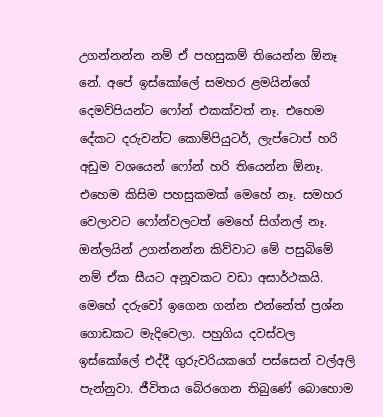උගන්නන්න නම් ඒ පහසුකම් තියෙන්න ඕනෑ නේ. අපේ ඉස්කෝලේ සමහර ළමයින්ගේ දෙමව්පියන්ට ෆෝන් එකක්වත් නෑ. එහෙම දේකට දරුවන්ට කොම්පියුටර්, ලැප්ටොප් හරි අඩුම වශයෙන් ෆෝන් හරි තියෙන්න ඕනෑ. එහෙම කිසිම පහසුකමක් මෙහේ නෑ. සමහර වෙලාවට ෆෝන්වලටත් මෙහේ සිග්නල් නෑ. ඔන්ලයින් උගන්නන්න කිව්වාට මේ පසුබිමේ නම් ඒක සීයට අනූවකට වඩා අසාර්ථකයි. මෙහේ දරුවෝ ඉගෙන ගන්න එන්නේත් ප්‍රශ්න ගොඩකට මැදිවෙලා. පහුගිය දවස්වල ඉස්කෝලේ එද්දී ගුරුවරියකගේ පස්සෙන් වල්අලි පැන්නුවා. ජීවිතය බේරගෙන තිබුණේ බොහොම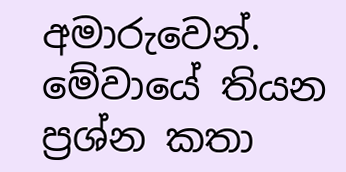අමාරුවෙන්. මේවායේ තියන ප්‍රශ්න කතා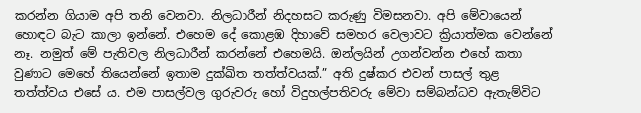කරන්න ගියාම අපි තනි වෙනවා. නිලධාරීන් නිදහසට කරුණු විමසනවා. අපි මේවායෙන් හොඳට බැට කාලා ඉන්නේ. එහෙම දේ කොළඹ දිහාවේ සමහර වෙලාවට ක්‍රියාත්මක වෙන්නේ නෑ. නමුත් මේ පැතිවල නිලධාරීන් කරන්නේ එහෙමයි. ඔන්ලයින් උගන්වන්න එහේ කතා වුණාට මෙහේ තියෙන්නේ ඉතාම දුක්ඛිත තත්ත්වයක්.” අති දුෂ්කර එවන් පාසල් තුළ තත්ත්වය එසේ ය. එම පාසල්වල ගුරුවරු හෝ විදුහල්පතිවරු මේවා සම්බන්ධව ඇතැම්විට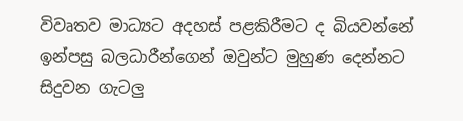විවෘතව මාධ්‍යට අදහස් පළකිරීමට ද බියවන්නේ ඉන්පසු බලධාරීන්ගෙන් ඔවුන්ට මුහුණ දෙන්නට සිදුවන ගැටලු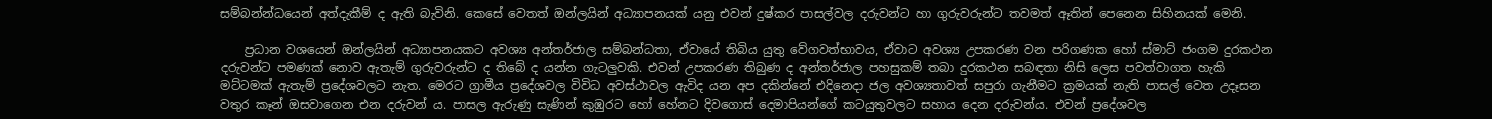සම්බන්න්ධයෙන් අත්දැකීම් ද ඇති බැවිනි. කෙසේ වෙතත් ඔන්ලයින් අධ්‍යාපනයක් යනු එවන් දුෂ්කර පාසල්වල දරුවන්ට හා ගුරුවරුන්ට තවමත් ඈතින් පෙනෙන සිහිනයක් මෙනි.

    ප්‍රධාන වශයෙන් ඔන්ලයින් අධ්‍යාපනයකට අවශ්‍ය අන්තර්ජාල සම්බන්ධතා, ඒවායේ තිබිය යුතු වේගවත්භාවය, ඒවාට අවශ්‍ය උපකරණ වන පරිගණක හෝ ස්මාට් ජංගම දුරකථන දරුවන්ට පමණක් නොව ඇතැම් ගුරුවරුන්ට ද තිබේ ද යන්න ගැටලුවකි. එවන් උපකරණ තිබුණ ද අන්තර්ජාල පහසුකම් තබා දුරකථන සබඳතා නිසි ලෙස පවත්වාගත හැකි මට්ටමක් ඇතැම් ප්‍රදේශවලට නැත. මෙරට ග්‍රාමීය ප්‍රදේශවල විවිධ අවස්ථාවල ඇවිද යන අප දකින්නේ එදිනෙදා ජල අවශ්‍යතාවත් සපුරා ගැනීමට ක්‍රමයක් නැති පාසල් වෙත උදෑසන වතුර කෑන් ඔසවාගෙන එන දරුවන් ය. පාසල ඇරුණු සැණින් කුඹුරට හෝ හේනට දිවගොස් දෙමාපියන්ගේ කටයුතුවලට සහාය දෙන දරුවන්ය. එවන් ප්‍රදේශවල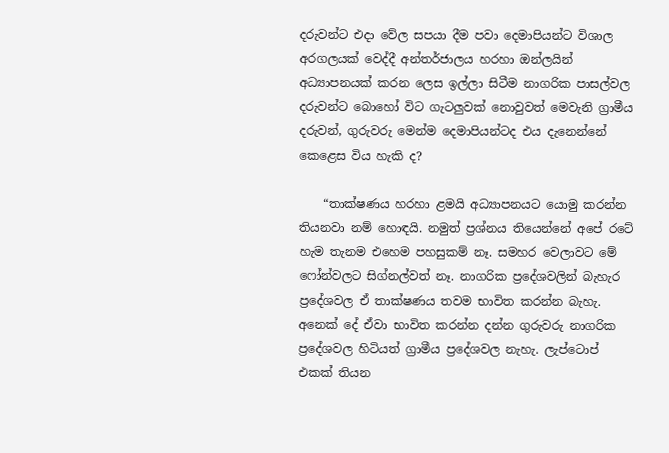දරුවන්ට එදා වේල සපයා දීම පවා දෙමාපියන්ට විශාල අරගලයක් වෙද්දී අන්තර්ජාලය හරහා ඔන්ලයින් අධ්‍යාපනයක් කරන ලෙස ඉල්ලා සිටීම නාගරික පාසල්වල දරුවන්ට බොහෝ විට ගැටලුවක් නොවුවත් මෙවැනි ග්‍රාමීය දරුවන්, ගුරුවරු මෙන්ම දෙමාපියන්ටද එය දැනෙන්නේ කෙළෙස විය හැකි ද?

    “තාක්ෂණය හරහා ළමයි අධ්‍යාපනයට යොමු කරන්න තියනවා නම් හොඳයි. නමුත් ප්‍රශ්නය තියෙන්නේ අපේ රටේ හැම තැනම එහෙම පහසුකම් නෑ. සමහර වෙලාවට මේ ෆෝන්වලට සිග්නල්වත් නෑ. නාගරික ප්‍රදේශවලින් බැහැර ප්‍රදේශවල ඒ තාක්ෂණය තවම භාවිත කරන්න බැහැ. අනෙක් දේ ඒවා භාවිත කරන්න දන්න ගුරුවරු නාගරික ප්‍රදේශවල හිටියත් ග්‍රාමීය ප්‍රදේශවල නැහැ. ලැප්ටොප් එකක් තියන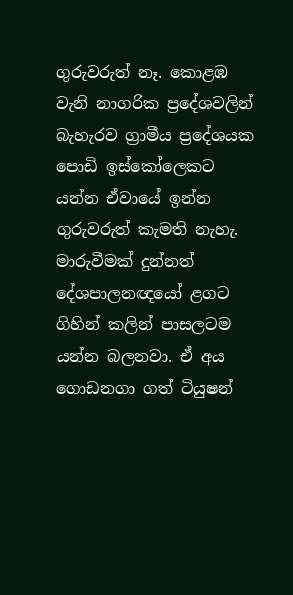ගුරුවරුත් නෑ. කොළඹ වැනි නාගරික ප්‍රදේශවලින් බැහැරව ග්‍රාමීය ප්‍රදේශයක පොඩි ඉස්කෝලෙකට යන්න ඒවායේ ඉන්න ගුරුවරුත් කැමති නැහැ. මාරුවීමක් දුන්නත් දේශපාලනඥයෝ ළගට ගිහින් කලින් පාසලටම යන්න බලනවා. ඒ අය ගොඩනගා ගත් ටියුෂන්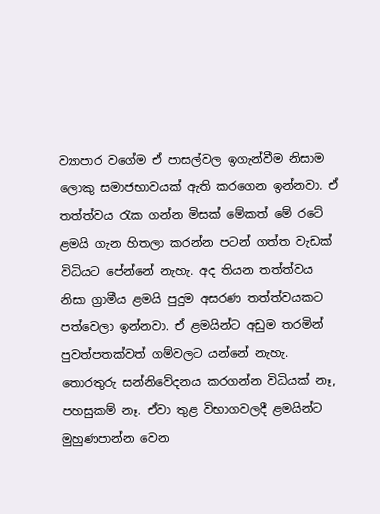ව්‍යාපාර වගේම ඒ පාසල්වල ඉගැන්වීම නිසාම ලොකු සමාජභාවයක් ඇති කරගෙන ඉන්නවා. ඒ තත්ත්වය රැක ගන්න මිසක් මේකත් මේ රටේ ළමයි ගැන හිතලා කරන්න පටන් ගත්ත වැඩක් විධියට පේන්නේ නැහැ. අද තියන තත්ත්වය නිසා ග්‍රාමීය ළමයි පුදුම අසරණ තත්ත්වයකට පත්වෙලා ඉන්නවා. ඒ ළමයින්ට අඩුම තරමින් පුවත්පතක්වත් ගම්වලට යන්නේ නැහැ. තොරතුරු සන්නිවේදනය කරගන්න විධියක් නෑ, පහසුකම් නෑ. ඒවා තුළ විභාගවලදී ළමයින්ට මුහුණපාන්න වෙන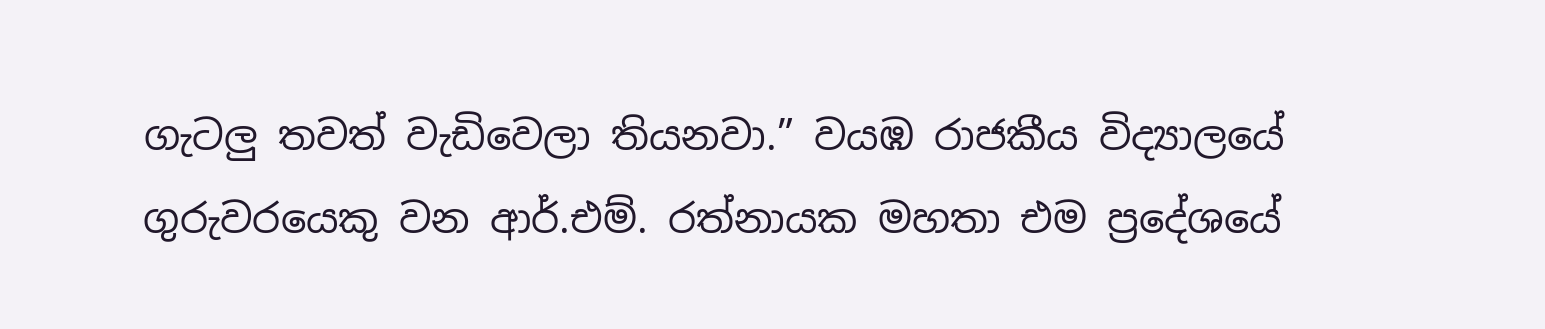ගැටලු තවත් වැඩිවෙලා තියනවා.” වයඹ රාජකීය විද්‍යාලයේ ගුරුවරයෙකු වන ආර්.එම්. රත්නායක මහතා එම ප්‍රදේශයේ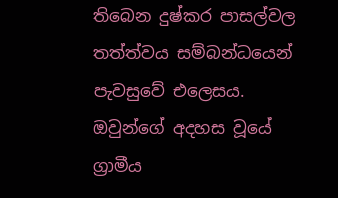තිබෙන දුෂ්කර පාසල්වල තත්ත්වය සම්බන්ධයෙන් පැවසුවේ එලෙසය. ඔවුන්ගේ අදහස වූයේ ග්‍රාමීය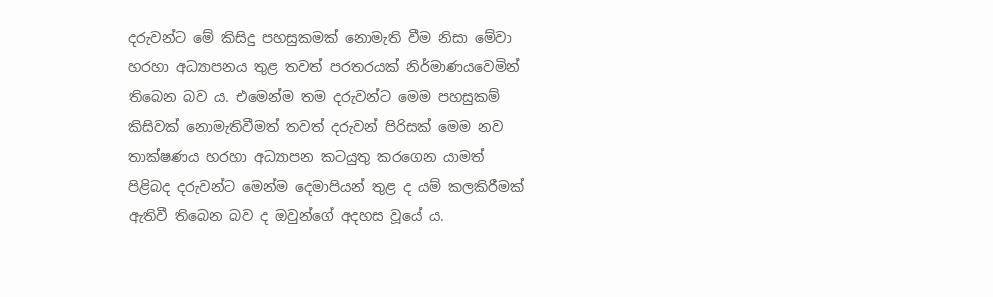දරුවන්ට මේ කිසිදු පහසුකමක් නොමැති වීම නිසා මේවා හරහා අධ්‍යාපනය තුළ තවත් පරතරයක් නිර්මාණයවෙමින් තිබෙන බව ය. එමෙන්ම තම දරුවන්ට මෙම පහසුකම් කිසිවක් නොමැතිවීමත් තවත් දරුවන් පිරිසක් මෙම නව තාක්ෂණය හරහා අධ්‍යාපන කටයුතු කරගෙන යාමත් පිළිබද දරුවන්ට මෙන්ම දෙමාපියන් තුළ ද යම් කලකිරීමක් ඇතිවී තිබෙන බව ද ඔවුන්ගේ අදහස වූයේ ය.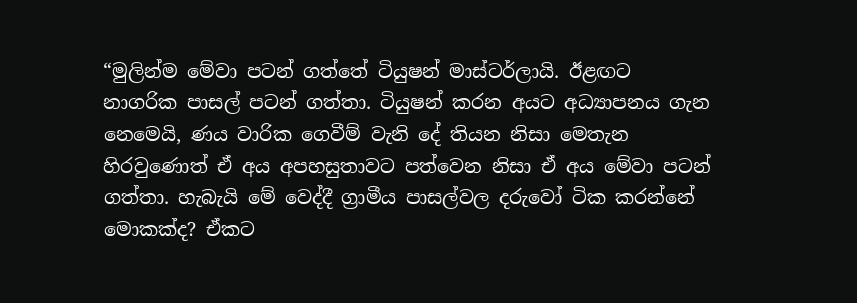“මුලින්ම මේවා පටන් ගත්තේ ටියුෂන් මාස්ටර්ලායි. ඊළඟට නාගරික පාසල් පටන් ගත්තා. ටියුෂන් කරන අයට අධ්‍යාපනය ගැන නෙමෙයි, ණය වාරික ගෙවීම් වැනි දේ තියන නිසා මෙතැන හිරවුණොත් ඒ අය අපහසුතාවට පත්වෙන නිසා ඒ අය මේවා පටන් ගත්තා. හැබැයි මේ වෙද්දී ග්‍රාමීය පාසල්වල දරුවෝ ටික කරන්නේ මොකක්ද? ඒකට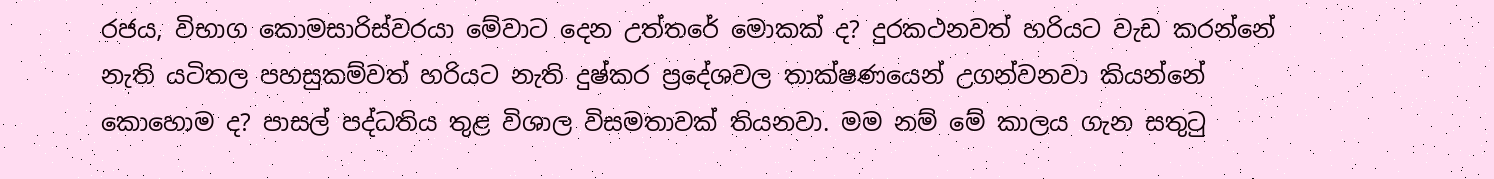රජය, විභාග කොමසාරිස්වරයා මේවාට දෙන උත්තරේ මොකක් ද? දුරකථනවත් හරියට වැඩ කරන්නේ නැති යටිතල පහසුකම්වත් හරියට නැති දුෂ්කර ප්‍රදේශවල තාක්ෂණයෙන් උගන්වනවා කියන්නේ කොහොම ද? පාසල් පද්ධතිය තුළ විශාල විසමතාවක් තියනවා. මම නම් මේ කාලය ගැන සතුටු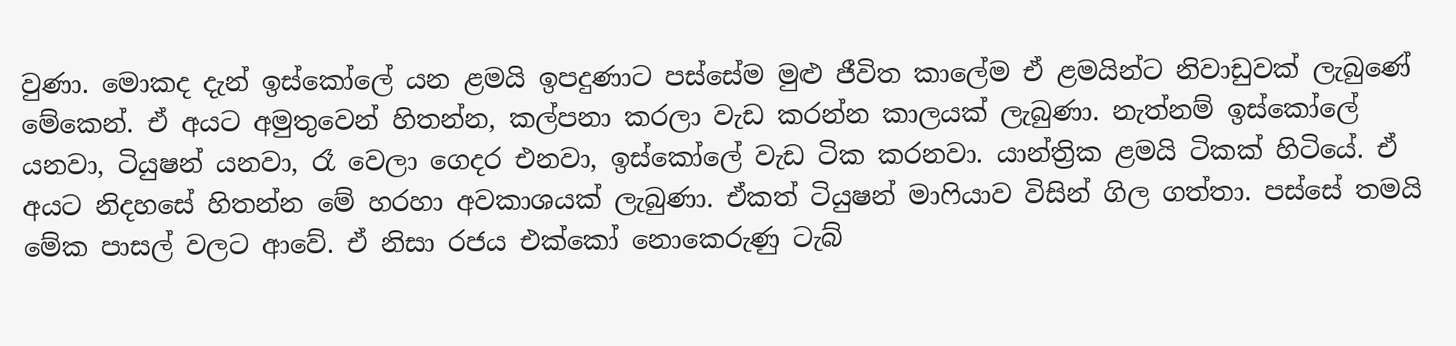වුණා. මොකද දැන් ඉස්කෝලේ යන ළමයි ඉපදුණාට පස්සේම මුළු ජීවිත කාලේම ඒ ළමයින්ට නිවාඩුවක් ලැබුණේ මේකෙන්. ඒ අයට අමුතුවෙන් හිතන්න, කල්පනා කරලා වැඩ කරන්න කාලයක් ලැබුණා. නැත්නම් ඉස්කෝලේ යනවා, ටියුෂන් යනවා, රෑ වෙලා ගෙදර එනවා, ඉස්කෝලේ වැඩ ටික කරනවා. යාන්ත්‍රික ළමයි ටිකක් හිටියේ. ඒ අයට නිදහසේ හිතන්න මේ හරහා අවකාශයක් ලැබුණා. ඒකත් ටියුෂන් මාෆියාව විසින් ගිල ගත්තා. පස්සේ තමයි මේක පාසල් වලට ආවේ. ඒ නිසා රජය එක්කෝ නොකෙරුණු ටැබ්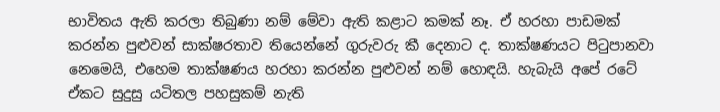භාවිතය ඇති කරලා තිබුණා නම් මේවා ඇති කළාට කමක් නෑ. ඒ හරහා පාඩමක් කරන්න පුළුවන් සාක්ෂරතාව තියෙන්නේ ගුරුවරු කී දෙනාට ද. තාක්ෂණයට පිටුපානවා නෙමෙයි, එහෙම තාක්ෂණය හරහා කරන්න පුළුවන් නම් හොඳයි. හැබැයි අපේ රටේ ඒකට සුදුසු යටිතල පහසුකම් නැති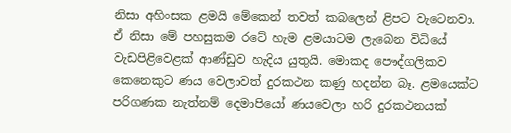නිසා අහිංසක ළමයි මේකෙන් තවත් කබලෙන් ළිපට වැටෙනවා. ඒ නිසා මේ පහසුකම රටේ හැම ළමයාටම ලැබෙන විධියේ වැඩපිළිවෙළක් ආණ්ඩුව හැදිය යුතුයි. මොකද පෞද්ගලිකව කෙනෙකුට ණය වෙලාවත් දුරකථන කණු හදන්න බෑ. ළමයෙක්ට පරිගණක නැත්නම් දෙමාපියෝ ණයවෙලා හරි දුරකථනයක්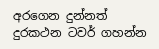අරගෙන දුන්නත් දුරකථන ටවර් ගහන්න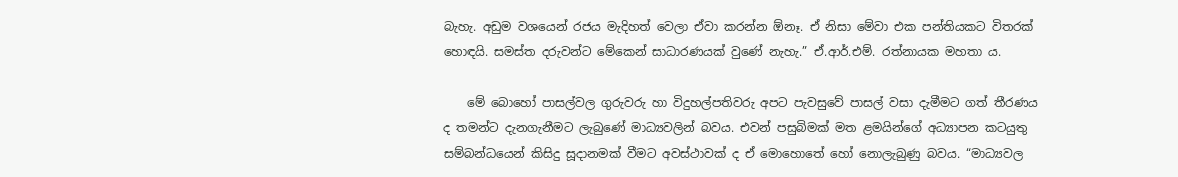බැහැ. අඩුම වශයෙන් රජය මැදිහත් වෙලා ඒවා කරන්න ඕනෑ. ඒ නිසා මේවා එක පන්තියකට විතරක් හොඳයි. සමස්ත දරුවන්ට මේකෙන් සාධාරණයක් වුණේ නැහැ.” ඒ.ආර්.එම්. රත්නායක මහතා ය.

    මේ බොහෝ පාසල්වල ගුරුවරු හා විදුහල්පතිවරු අපට පැවසුවේ පාසල් වසා දැමීමට ගත් තීරණය ද තමන්ට දැනගැනීමට ලැබුණේ මාධ්‍යවලින් බවය. එවන් පසුබිමක් මත ළමයින්ගේ අධ්‍යාපන කටයුතු සම්බන්ධයෙන් කිසිදු සූදානමක් වීමට අවස්ථාවක් ද ඒ මොහොතේ හෝ නොලැබුණු බවය. “මාධ්‍යවල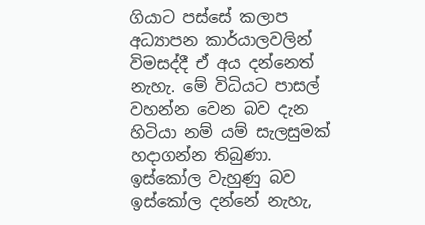ගියාට පස්සේ කලාප අධ්‍යාපන කාර්යාලවලින් විමසද්දී ඒ අය දන්නෙත් නැහැ. මේ විධියට පාසල් වහන්න වෙන බව දැන හිටියා නම් යම් සැලසුමක් හදාගන්න තිබුණා. ඉස්කෝල වැහුණු බව ඉස්කෝල දන්නේ නැහැ,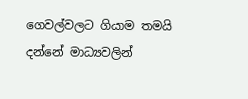ගෙවල්වලට ගියාම තමයි දන්නේ මාධ්‍යවලින්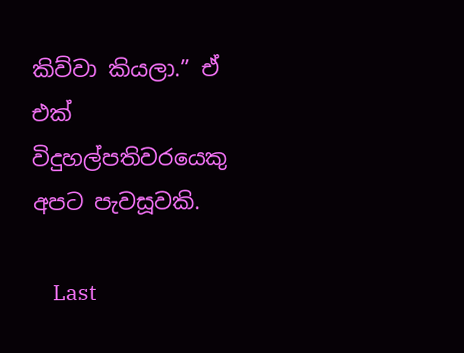කිව්වා කියලා.” ඒ එක් විදුහල්පතිවරයෙකු අපට පැවසූවකි.

    Last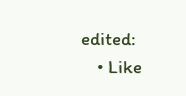edited:
    • Like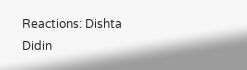Reactions: Dishta Didin